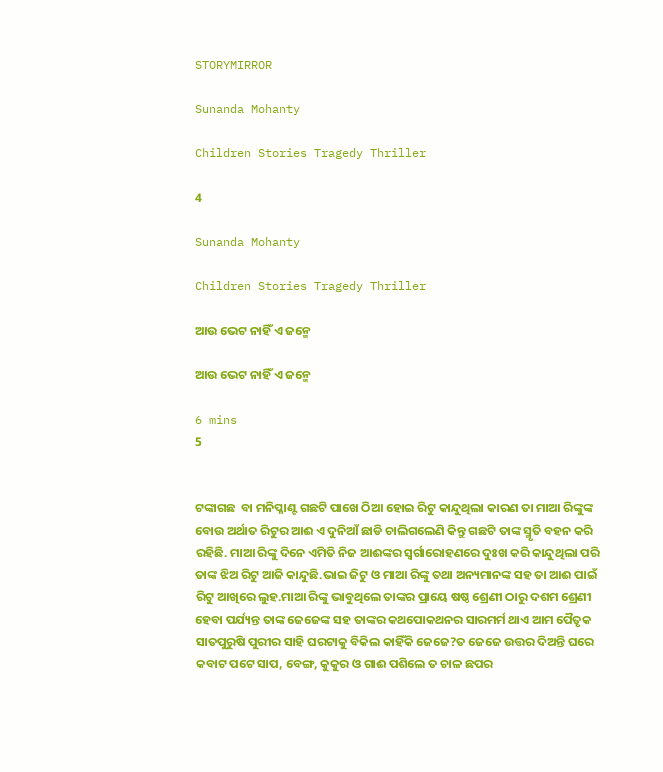STORYMIRROR

Sunanda Mohanty

Children Stories Tragedy Thriller

4

Sunanda Mohanty

Children Stories Tragedy Thriller

ଆଉ ଭେଟ ନାହିଁ ଏ ଜନ୍ମେ

ଆଉ ଭେଟ ନାହିଁ ଏ ଜନ୍ମେ

6 mins
5


ଟଙ୍କାଗଛ  ବା ମନିପ୍ଳାଣ୍ଟ ଗଛଟି ପାଖେ ଠିଆ ହୋଇ ରିଟୁ କାନ୍ଦୁଥିଲା କାରଣ ତା ମାଆ ରିଙ୍କୁଙ୍କ ବୋଉ ଅର୍ଥାତ ରିଟୁର ଆଈ ଏ ଦୁନିଆଁ ଛାଡି ଚାଲିଗଲେଣି କିନ୍ତୁ ଗଛଟି ତାଙ୍କ ସ୍ମୃତି ବହନ କରି ରହିଛି. ମାଆ ରିଙ୍କୁ ଦିନେ ଏମିତି ନିଜ ଆଈଙ୍କର ସ୍ବର୍ଗାରୋହଣରେ ଦୁଃଖ କରି କାନ୍ଦୁଥିଲା ପରି ତାଙ୍କ ଝିଅ ରିଟୁ ଆଜି କାନ୍ଦୁଛି.ଭାଇ ଜିଟୁ ଓ ମାଆ ରିଙ୍କୁ ତଥା ଅନ୍ୟମାନଙ୍କ ସହ ତା ଆଈ ପାଇଁ ରିଟୁ ଆଖିରେ ଲୁହ.ମାଆ ରିଙ୍କୁ ଭାବୁଥିଲେ ତାଙ୍କର ପ୍ରାୟେ ଷଷ୍ଠ ଶ୍ରେଣୀ ଠାରୁ ଦଶମ ଶ୍ରେଣୀ ହେବା ପର୍ଯ୍ୟନ୍ତ ତାଙ୍କ ଜେଜେଙ୍କ ସହ ତାଙ୍କର କଥପୋକଥନର ସାରମର୍ମ ଥାଏ ଆମ ପୈତୃକ ସାତପୁରୁଷି ପୁରୀର ସାହି ଘରଟାକୁ ବିକିଲ କାହିଁକି ଜେଜେ?ତ ଜେଜେ ଉତ୍ତର ଦିଅନ୍ତି ଘରେ କବାଟ ପଟେ ସାପ, ବେଙ୍ଗ, କୁକୁର ଓ ଗାଈ ପଶିଲେ ତ ଚାଳ ଛପର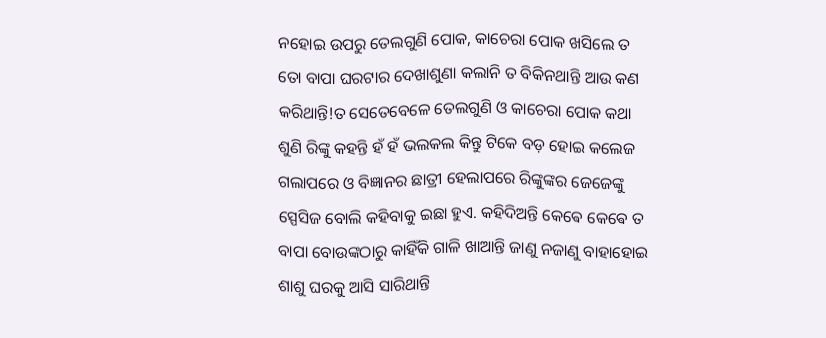ନହୋଇ ଉପରୁ ତେଲଗୁଣି ପୋକ, କାଚେରା ପୋକ ଖସିଲେ ତ ତୋ ବାପା ଘରଟାର ଦେଖାଶୁଣା କଲାନି ତ ବିକିନଥାନ୍ତି ଆଉ କଣ କରିଥାନ୍ତି!ତ ସେତେବେଳେ ତେଲଗୁଣି ଓ କାଚେରା ପୋକ କଥା ଶୁଣି ରିଙ୍କୁ କହନ୍ତି ହଁ ହଁ ଭଲକଲ କିନ୍ତୁ ଟିକେ ବଡ଼ ହୋଇ କଲେଜ ଗଲାପରେ ଓ ବିଜ୍ଞାନର ଛାତ୍ରୀ ହେଲାପରେ ରିଙ୍କୁଙ୍କର ଜେଜେଙ୍କୁ ସ୍ପେସିଜ ବୋଲି କହିବାକୁ ଇଛା ହୁଏ. କହିଦିଅନ୍ତି କେଵେ କେଵେ ତ ବାପା ବୋଉଙ୍କଠାରୁ କାହିଁକି ଗାଳି ଖାଆନ୍ତି ଜାଣୁ ନଜାଣୁ ବାହାହୋଇ ଶାଶୁ ଘରକୁ ଆସି ସାରିଥାନ୍ତି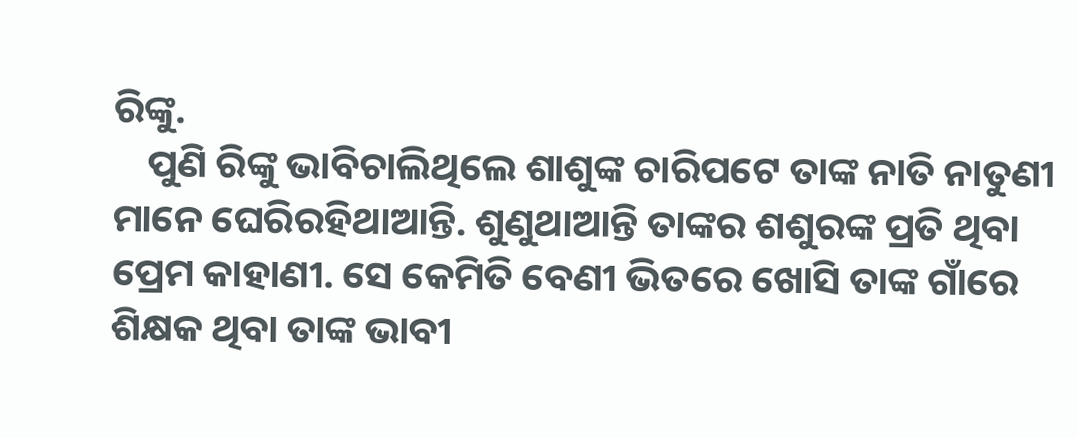ରିଙ୍କୁ.
    ପୁଣି ରିଙ୍କୁ ଭାବିଚାଲିଥିଲେ ଶାଶୁଙ୍କ ଚାରିପଟେ ତାଙ୍କ ନାତି ନାତୁଣୀ ମାନେ ଘେରିରହିଥାଆନ୍ତି. ଶୁଣୁଥାଆନ୍ତି ତାଙ୍କର ଶଶୁରଙ୍କ ପ୍ରତି ଥିବା ପ୍ରେମ କାହାଣୀ. ସେ କେମିତି ବେଣୀ ଭିତରେ ଖୋସି ତାଙ୍କ ଗାଁରେ ଶିକ୍ଷକ ଥିବା ତାଙ୍କ ଭାବୀ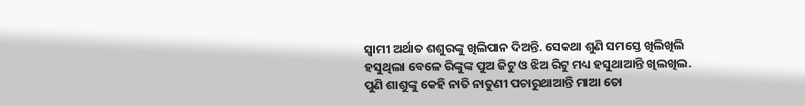ସ୍ୱାମୀ ଅର୍ଥାତ ଶଶୁରଙ୍କୁ ଖିଲିପାନ ଦିଅନ୍ତି. ସେକଥା ଶୁଣି ସମସ୍ତେ ଖିଲିଖିଲି ହସୁଥିଲା ବେଳେ ରିଙ୍କୁଙ୍କ ପୁଅ ଜିଟୁ ଓ ଝିଅ ରିଟୁ ମଧ୍ୟ ହସୁଥାଆନ୍ତି ଖିଲଖିଲ. ପୁଣି ଶାଶୁଙ୍କୁ କେହି ନାତି ନାତୁଣୀ ପଚାରୁଥାଆନ୍ତି ମାଆ ତୋ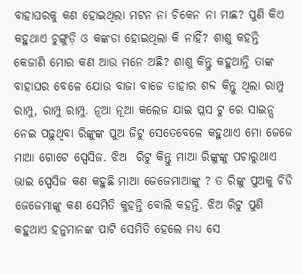ବାହାଘରକୁ କଣ ହୋଇଥିଲା ମଟନ ନା ଚିକେନ ନା ମାଛ? ପୁଣି କିଏ କହୁଥାଏ ଚୁଙ୍ଗୁଡ଼ି ଓ କଙ୍କଡା ହୋଇଥିଲା କି ନାହିଁ? ଶାଶୁ କହନ୍ତି କେଜାଣି ମୋର କଣ ଆଉ ମନେ ଅଛି? ଶାଶୁ କିନ୍ତୁ କହୁଥାନ୍ତି ତାଙ୍କ ବାହାଘର ବେଳେ ଯୋଉ ବାଜା ବାଜେ ତାହାର ଶବ୍ଦ କିନ୍ତୁ ଥିଲା ରାମ୍ପୁ ରାମ୍ପୁ, ରାମ୍ପୁ ରାମ୍ପୁ. ନୂଆ ନୂଆ କଲେଜ ଯାଇ ପ୍ଲସ ଟୁ ରେ ସାଇନ୍ସ ନେଇ ପଢ଼ୁଥିବା ରିଙ୍କୁଙ୍କ ପୁଅ ଜିଟୁ ସେତେବେଳେ କହୁଥାଏ ମୋ ଜେଜେ ମାଆ ଗୋଟେ ସ୍ପେସିଜ. ଝିଅ  ରିଟୁ କିନ୍ତୁ ମାଆ ରିଙ୍କୁଙ୍କୁ ପଚାରୁଥାଏ ଭାଇ ସ୍ପେସିଜ କଣ କହୁଛି ମାଆ ଜେଜେମାଆଙ୍କୁ ? ତ ରିଙ୍କୁ ପୁଅକୁ ଚିଡି ଜେଜେମାଙ୍କୁ କଣ ସେମିତି କୁହନ୍ତି ବୋଲି କହନ୍ତି. ଝିଅ ରିଟୁ ପୁଣି କହୁଥାଏ ହନୁମାନଙ୍କ ପାଟି ସେମିତି ହେଲେ ମଧ୍ୟ ସେ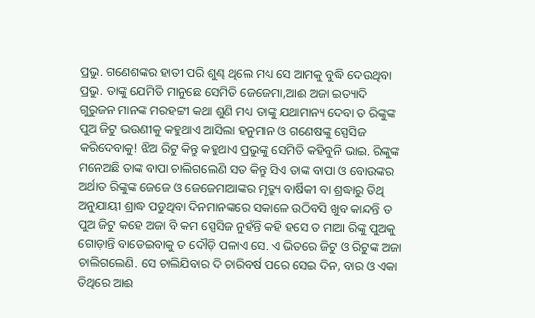ପ୍ରଭୁ. ଗଣେଶଙ୍କର ହାତୀ ପରି ଶୁଣ୍ଢ ଥିଲେ ମଧ୍ୟ ସେ ଆମକୁ ବୁଦ୍ଧି ଦେଉଥିବା ପ୍ରଭୁ. ତାଙ୍କୁ ଯେମିତି ମାନୁଛେ ସେମିତି ଜେଜେମା,ଆଈ ଅଜା ଇତ୍ୟାଦି ଗୁରୁଜନ ମାନଙ୍କ ମରହଟ୍ଟୀ କଥା ଶୁଣି ମଧ୍ୟ ତାଙ୍କୁ ଯଥାମାନ୍ୟ ଦେବା ତ ରିଙ୍କୁଙ୍କ ପୁଅ ଜିଟୁ ଭଉଣୀକୁ କହୁଥାଏ ଆସିଲା ହନୁମାନ ଓ ଗଣେଷଙ୍କୁ ସ୍ପେସିଜ କରିଦେବାକୁ! ଝିଅ ରିଟୁ କିନ୍ତୁ କହୁଥାଏ ପ୍ରଭୁଙ୍କୁ ସେମିତି କହିବୁନି ଭାଇ. ରିଙ୍କୁଙ୍କ ମନେଅଛି ତାଙ୍କ ବାପା ଚାଲିଗଲେଣି ସତ କିନ୍ତୁ ସିଏ ତାଙ୍କ ବାପା ଓ ବୋଉଙ୍କର ଅର୍ଥାତ ରିଙ୍କୁଙ୍କ ଜେଜେ ଓ ଜେଜେମାଆଙ୍କର ମୃତ୍ର୍ୟୁ ବାର୍ଷିକୀ ବା ଶ୍ରଦ୍ଧାରୁ ତିଥି ଅନୁଯାୟୀ ଶ୍ରାଦ୍ଧ ପଡୁଥିବା ଦିନମାନଙ୍କରେ ସକାଳେ ଉଠିବସି ଖୁବ କାନ୍ଦନ୍ତି ତ  ପୁଅ ଜିଟୁ କହେ ଅଜା ବି କମ ସ୍ପେସିଜ ନୁହଁନ୍ତି କହି ହସେ ତ ମାଆ ରିଙ୍କୁ ପୁଅକୁ ଗୋଡ଼ାନ୍ତି ବାଡେଇବାକୁ ତ ଦୌଡ଼ି ପଳାଏ ସେ. ଏ ଭିତରେ ଜିଟୁ ଓ ରିଟୁଙ୍କ ଅଜା ଚାଲିଗଲେଣି. ସେ ଚାଲିଯିବାର ଦି ଚାରିବର୍ଷ ପରେ ସେଇ ଦିନ, ବାର ଓ ଏକା ତିଥିରେ ଆଈ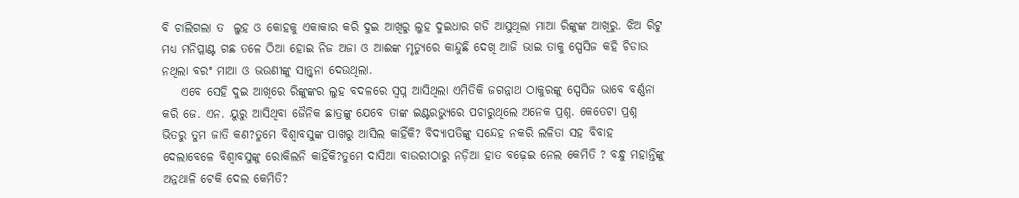ବି ଚାଲିଗଲା ତ  ଲୁହ ଓ କୋହକୁ ଏକାକାର କରି ଦୁଇ ଆଖିରୁ ଲୁହ ଦୁଇଧାର ଗଡି ଆସୁଥିଲା ମାଆ ରିଙ୍କୁଙ୍କ ଆଖିରୁ. ଝିଅ ରିଟୁ ମଧ୍ୟ ମନିପ୍ଳାଣ୍ଟ ଗଛ ତଳେ ଠିଆ ହୋଇ ନିଜ ଅଜା ଓ ଆଈଙ୍କ ମୃତ୍ୟୁରେ କାନ୍ଦୁଛି ଦେଖି ଆଜି ଭାଇ ତାକୁ ସ୍ପେସିଜ କହି ଚିଡାଉ ନଥିଲା ବରଂ ମାଆ ଓ ଭଉଣୀଙ୍କୁ ସାନ୍ତ୍ୱନା ଦେଉଥିଲା.
    ଏବେ ସେହି ଦୁଇ ଆଖିରେ ରିଙ୍କୁଙ୍କର ଲୁହ ବଦଳରେ ସ୍ବପ୍ନ ଆସିଥିଲା ଏମିତିକି ଜଗନ୍ନାଥ ଠାକୁରଙ୍କୁ ସ୍ପେସିଜ ଭାବେ ବର୍ଣ୍ଣନା କରି ଜେ. ଏନ. ୟୁରୁ ଆସିଥିବା ଜୈନିକ ଛାତ୍ରଙ୍କୁ ଯେବେ ତାଙ୍କ ଇଣ୍ଟରଭ୍ୟୁରେ ପଚାରୁଥିଲେ ଅନେକ ପ୍ରଶ୍ନ. କେତେଟା ପ୍ରଶ୍ନ ଭିତରୁ ତୁମ ଜାତି କଣ?ତୁମେ ବିଶ୍ୱାବସୁଙ୍କ ପାଖରୁ ଆସିଲ କାହିଁକି? ବିଦ୍ୟାପତିଙ୍କୁ ସନ୍ଦେହ ନକରି ଲଳିତା ସହ ବିବାହ ଦେଲାବେଳେ ବିଶ୍ୱାବସୁଙ୍କୁ ରୋକିଲନି କାହିଁକି?ତୁମେ ଦାସିଆ ବାଉରୀଠାରୁ ନଡ଼ିଆ ହାତ ବଢ଼େଇ ନେଲ କେମିତି ? ବନ୍ଧୁ ମହାନ୍ତିଙ୍କୁ ଅନ୍ନଥାଳି ଟେକି ଦେଲ କେମିତି?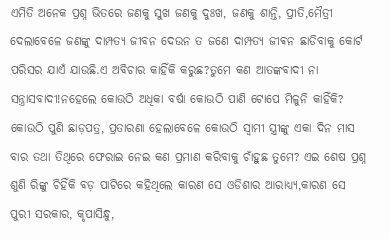ଏମିତି ଅନେକ ପ୍ରଶ୍ନ ଭିତରେ ଜଣକୁ ସୁଖ ଜଣକୁ ଦୁଃଖ, ଜଣକୁ ଶାନ୍ତି, ପ୍ରୀତି,ମୈତ୍ରୀ ଦେଲାବେଳେ ଜଣଙ୍କୁ ଦାମ୍ପତ୍ୟ ଜୀବନ ଦେଉନ ତ ଜଣେ ଦାମ୍ପତ୍ୟ ଜୀଵନ ଛାଡିବାକୁ କୋର୍ଟ ପରିସର ଯାଏଁ ଯାଉଛି.ଏ ଅବିଚାର କାହିଁକି କରୁଛ?ତୁମେ କଣ ଆତଙ୍କବାଦୀ ନା ସନ୍ତ୍ରାସବାଦୀ!ନହେଲେ କୋଉଠି ଅଧିକା ବର୍ଷା କୋଉଠି ପାଣି ଟୋପେ ମିଳୁନି କାହିଁକି? କୋଉଠି ପୁଣି ଛାଡ଼ପତ୍ର, ପ୍ରତାରଣା ହେଲାବେଳେ କୋଉଠି ସ୍ୱାମୀ ସ୍ତ୍ରୀଙ୍କୁ ଏକା ଦିନ ମାସ ବାର ତଥା ତିଥିରେ ଫେରାଇ ନେଇ କଣ ପ୍ରମାଣ କରିବାକୁ ଚାଁହୁଛ ତୁମେ? ଏଇ ଶେଷ ପ୍ରଶ୍ନ ଶୁଣି ରିଙ୍କୁ ଚିହିଁକି ବଡ଼ ପାଟିରେ କହିଥିଲେ କାରଣ ସେ ଓଡିଶାର ଆରାଧ୍ୟ୍ୟ,କାରଣ ସେ ପୁରୀ ସରକାର, କୃପାସିନ୍ଧୁ,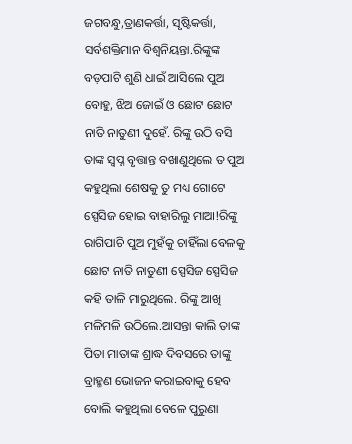ଜଗବନ୍ଧୁ,ତ୍ରାଣକର୍ତ୍ତା, ସୃଷ୍ଟିକର୍ତ୍ତା, ସର୍ବଶକ୍ତିମାନ ବିଶ୍ୱନିୟନ୍ତା.ରିଙ୍କୁଙ୍କ ବଡ଼ପାଟି ଶୁଣି ଧାଇଁ ଆସିଲେ ପୁଅ ବୋହୁ, ଝିଅ ଜୋଇଁ ଓ ଛୋଟ ଛୋଟ ନାତି ନାତୁଣୀ ଦୁହେଁ. ରିଙ୍କୁ ଉଠି ବସି ତାଙ୍କ ସ୍ବପ୍ନ ବୃତ୍ତାନ୍ତ ବଖାଣୁଥିଲେ ତ ପୁଅ କହୁଥିଲା ଶେଷକୁ ତୁ ମଧ୍ୟ ଗୋଟେ ସ୍ପେସିଜ ହୋଇ ବାହାରିଲୁ ମାଆ!ରିଙ୍କୁ ରାଗିପାଚି ପୁଅ ମୁହଁକୁ ଚାହିଁଲା ବେଳକୁ ଛୋଟ ନାତି ନାତୁଣୀ ସ୍ପେସିଜ ସ୍ପେସିଜ କହି ତାଳି ମାରୁଥିଲେ. ରିଙ୍କୁ ଆଖି ମଳିମଳି ଉଠିଲେ.ଆସନ୍ତା କାଲି ତାଙ୍କ ପିତା ମାତାଙ୍କ ଶ୍ରାଦ୍ଧ ଦିବସରେ ତାଙ୍କୁ ବ୍ରାହ୍ମଣ ଭୋଜନ କରାଇବାକୁ ହେବ ବୋଲି କହୁଥିଲା ବେଳେ ପୁରୁଣା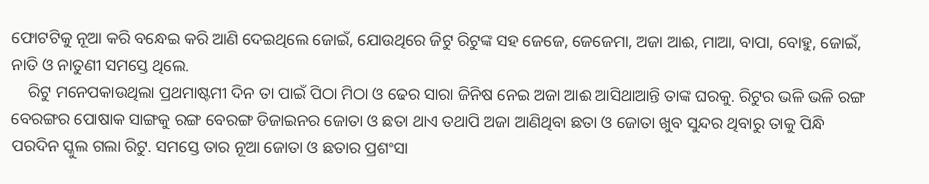ଫୋଟଟିକୁ ନୂଆ କରି ବନ୍ଧେଇ କରି ଆଣି ଦେଇଥିଲେ ଜୋଇଁ, ଯୋଉଥିରେ ଜିଟୁ ରିଟୁଙ୍କ ସହ ଜେଜେ, ଜେଜେମା, ଅଜା ଆଈ, ମାଆ, ବାପା, ବୋହୁ, ଜୋଇଁ, ନାତି ଓ ନାତୁଣୀ ସମସ୍ତେ ଥିଲେ.
    ରିଟୁ ମନେପକାଉଥିଲା ପ୍ରଥମାଷ୍ଟମୀ ଦିନ ତା ପାଇଁ ପିଠା ମିଠା ଓ ଢେର ସାରା ଜିନିଷ ନେଇ ଅଜା ଆଈ ଆସିଥାଆନ୍ତି ତାଙ୍କ ଘରକୁ. ରିଟୁର ଭଳି ଭଳି ରଙ୍ଗ ବେରଙ୍ଗର ପୋଷାକ ସାଙ୍ଗକୁ ରଙ୍ଗ ବେରଙ୍ଗ ଡିଜାଇନର ଜୋତା ଓ ଛତା ଥାଏ ତଥାପି ଅଜା ଆଣିଥିବା ଛତା ଓ ଜୋତା ଖୁବ ସୁନ୍ଦର ଥିବାରୁ ତାକୁ ପିନ୍ଧି ପରଦିନ ସ୍କୁଲ ଗଲା ରିଟୁ. ସମସ୍ତେ ତାର ନୂଆ ଜୋତା ଓ ଛତାର ପ୍ରଶଂସା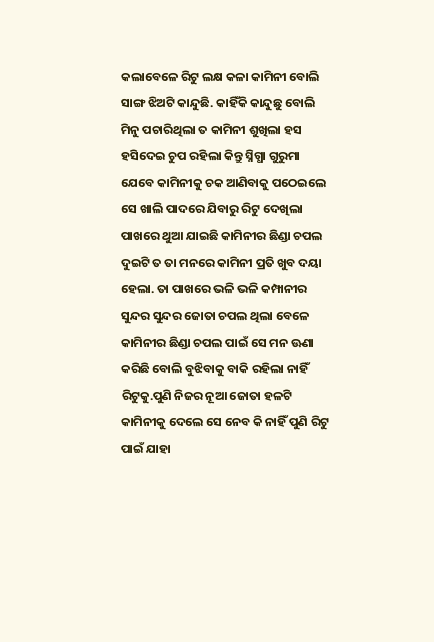କଲାବେଳେ ରିଟୁ ଲକ୍ଷ କଳା କାମିନୀ ବୋଲି ସାଙ୍ଗ ଝିଅଟି କାନ୍ଦୁଛି. କାହିଁକି କାନ୍ଦୁଛୁ ବୋଲି ମିନୁ ପଚାରିଥିଲା ତ କାମିନୀ ଶୁଖିଲା ହସ ହସିଦେଇ ଚୁପ ରହିଲା କିନ୍ତୁ ସ୍ନିଗ୍ଧା ଗୁରୁମା ଯେବେ କାମିନୀକୁ ଚକ ଆଣିବାକୁ ପଠେଇଲେ ସେ ଖାଲି ପାଦରେ ଯିବାରୁ ରିଟୁ ଦେଖିଲା ପାଖରେ ଥୁଆ ଯାଇଛି କାମିନୀର ଛିଣ୍ଡା ଚପଲ ଦୁଇଟି ତ ତା ମନରେ କାମିନୀ ପ୍ରତି ଖୁବ ଦୟା ହେଲା. ତା ପାଖରେ ଭଳି ଭଳି କମ୍ପାନୀର ସୁନ୍ଦର ସୁନ୍ଦର ଜୋତା ଚପଲ ଥିଲା ବେଳେ କାମିନୀର ଛିଣ୍ଡା ଚପଲ ପାଇଁ ସେ ମନ ଊଣା କରିଛି ବୋଲି ବୁଝିବାକୁ ବାକି ରହିଲା ନାହିଁ ରିଟୁକୁ.ପୁଣି ନିଜର ନୂଆ ଜୋତା ହଳଟି କାମିନୀକୁ ଦେଲେ ସେ ନେବ କି ନାହିଁ ପୁଣି ରିଟୁ ପାଇଁ ଯାହା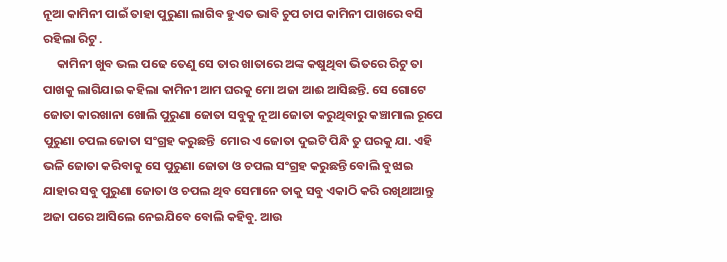ନୂଆ କାମିନୀ ପାଇଁ ତାହା ପୁରୁଣା ଲାଗିବ ହୁଏତ ଭାବି ଚୁପ ଚାପ କାମିନୀ ପାଖରେ ବସି ରହିଲା ରିଟୁ .
     କାମିନୀ ଖୁବ ଭଲ ପଢେ ତେଣୁ ସେ ତାର ଖାତାରେ ଅଙ୍କ କଷୁଥିବା ଭିତରେ ରିଟୁ ତା ପାଖକୁ ଲାଗିଯାଇ କହିଲା କାମିନୀ ଆମ ଘରକୁ ମୋ ଅଜା ଆଈ ଆସିଛନ୍ତି. ସେ ଗୋଟେ ଜୋତା କାରଖାନା ଖୋଲି ପୁରୁଣା ଜୋତା ସବୁକୁ ନୂଆ ଜୋତା କରୁଥିବାରୁ କଞ୍ଚାମାଲ ରୂପେ ପୁରୁଣା ଚପଲ ଜୋତା ସଂଗ୍ରହ କରୁଛନ୍ତି  ମୋର ଏ ଜୋତା ଦୁଇଟି ପିନ୍ଧି ତୁ ଘରକୁ ଯା. ଏହି ଭଳି ଜୋତା କରିବାକୁ ସେ ପୁରୁଣା ଜୋତା ଓ ଚପଲ ସଂଗ୍ରହ କରୁଛନ୍ତି ବୋଲି ବୁଝାଇ ଯାହାର ସବୁ ପୁରୁଣା ଜୋତା ଓ ଚପଲ ଥିବ ସେମାନେ ତାକୁ ସବୁ ଏକାଠି କରି ରଖିଥାଆନ୍ତୁ ଅଜା ପରେ ଆସିଲେ ନେଇଯିବେ ବୋଲି କହିବୁ. ଆଉ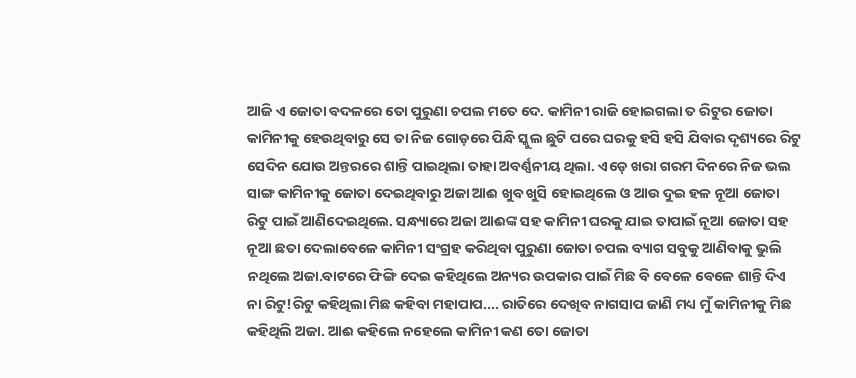ଆଜି ଏ ଜୋତା ବଦଳରେ ତୋ ପୁରୁଣା ଚପଲ ମତେ ଦେ. କାମିନୀ ରାଜି ହୋଇଗଲା ତ ରିଟୁର ଜୋତା କାମିନୀକୁ ହେଉଥିବାରୁ ସେ ତା ନିଜ ଗୋଡ଼ରେ ପିନ୍ଧି ସ୍କୁଲ ଛୁଟି ପରେ ଘରକୁ ହସି ହସି ଯିବାର ଦୃଶ୍ୟରେ ରିଟୁ ସେଦିନ ଯୋଉ ଅନ୍ତରରେ ଶାନ୍ତି ପାଇଥିଲା ତାହା ଅବର୍ଣ୍ଣନୀୟ ଥିଲା. ଏଡ଼େ ଖରା ଗରମ ଦିନରେ ନିଜ ଭଲ ସାଙ୍ଗ କାମିନୀକୁ ଜୋତା ଦେଇଥିବାରୁ ଅଜା ଆଈ ଖୁବ ଖୁସି ହୋଇଥିଲେ ଓ ଆଉ ଦୁଇ ହଳ ନୂଆ ଜୋତା ରିଟୁ ପାଇଁ ଆଣିଦେଇଥିଲେ. ସନ୍ଧ୍ୟାରେ ଅଜା ଆଈଙ୍କ ସହ କାମିନୀ ଘରକୁ ଯାଇ ତାପାଇଁ ନୂଆ ଜୋତା ସହ ନୂଆ ଛତା ଦେଲାବେଳେ କାମିନୀ ସଂଗ୍ରହ କରିଥିବା ପୁରୁଣା ଜୋତା ଚପଲ ବ୍ୟାଗ ସବୁକୁ ଆଣିବାକୁ ଭୁଲି ନଥିଲେ ଅଜା.ବାଟରେ ଫିଙ୍ଗି ଦେଇ କହିଥିଲେ ଅନ୍ୟର ଉପକାର ପାଇଁ ମିଛ ବି ବେଳେ ବେଳେ ଶାନ୍ତି ଦିଏ ନା ରିଟୁ!ରିଟୁ କହିଥିଲା ମିଛ କହିବା ମହାପାପ.... ରାତିରେ ଦେଖିବ ନାଗସାପ ଜାଣି ମଧ୍ୟ ମୁଁ କାମିନୀକୁ ମିଛ କହିଥିଲି ଅଜା. ଆଈ କହିଲେ ନହେଲେ କାମିନୀ କଣ ତୋ ଜୋତା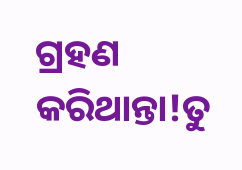ଗ୍ରହଣ କରିଥାନ୍ତା!ତୁ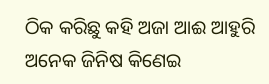ଠିକ କରିଛୁ କହି ଅଜା ଆଈ ଆହୁରି ଅନେକ ଜିନିଷ କିଣେଇ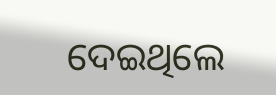ଦେଇଥିଲେ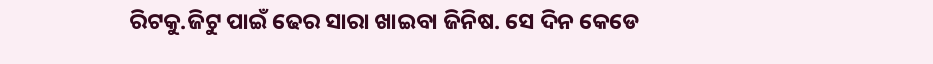ରିଟକୁ.ଜିଟୁ ପାଇଁ ଢେର ସାରା ଖାଇବା ଜିନିଷ. ସେ ଦିନ କେଡେ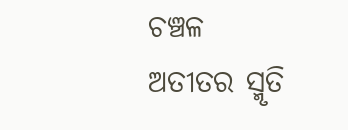ଚଞ୍ଚଳ ଅତୀତର ସ୍ମୃତି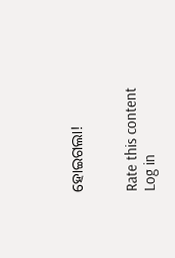ହୋଇଗଲା!


Rate this content
Log in